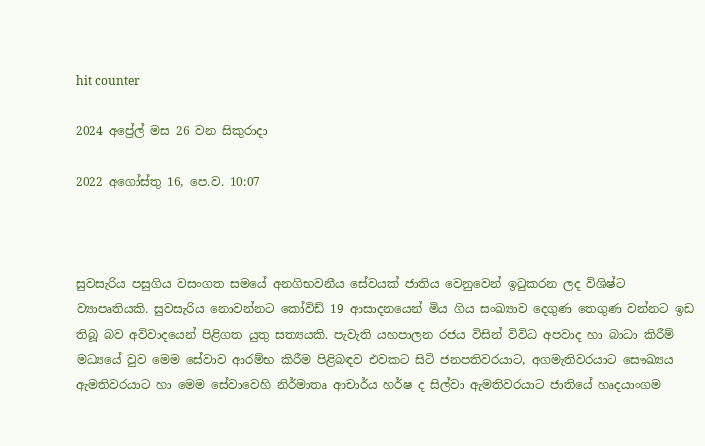hit counter

2024 අප්‍රේල් මස 26 වන සිකුරාදා

2022 අගෝස්‍තු 16, පෙ.ව. 10:07



සුවසැරිය පසුගිය වසංගත සමයේ අනගිභවනීය සේවයක් ජාතිය වෙනුවෙන් ඉටුකරන ලද විශිෂ්ට ව්‍යාපෘතියකි. සුවසැරිය නොවන්නට කෝවිඩ් 19 ආසාදනයෙන් මිය ගිය සංඛ්‍යාව දෙගුණ තෙගුණ වන්නට ඉඩ තිබූ බව අවිවාදයෙන් පිළිගත යුතු සත්‍යයකි. පැවැති යහපාලන රජය විසින් විවිධ අපවාද හා බාධා කිරීම් මධ්‍යයේ වුව මෙම සේවාව ආරම්භ කිරීම පිළිබඳව එවකට සිටි ජනපතිවරයාට, අගමැතිවරයාට සෞඛ්‍යය ඇමතිවරයාට හා මෙම සේවාවෙහි නිර්මාතෘ ආචාර්ය හර්ෂ ද සිල්වා ඇමතිවරයාට ජාතියේ හෘදයාංගම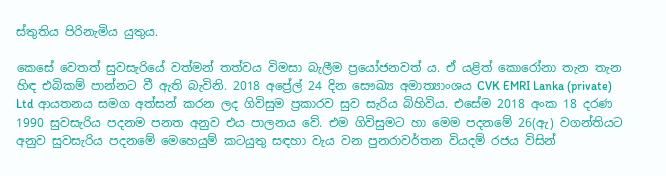ස්තුතිය පිරිනැමිය යුතුය.

කෙසේ වෙතත් සුවසැරියේ වත්මන් තත්වය විමසා බැලීම ප්‍රයෝජනවත් ය. ඒ යළිත් කොරෝනා තැන තැන හිඳ එබිකම් පාන්නට වී ඇති බැවිනි. 2018 අප්‍රේල් 24 දින සෞඛ්‍ය අමාත්‍යාංශය CVK EMRI Lanka (private) Ltd ආයතනය සමග අත්සන් කරන ලද ගිවිසුම ප්‍රකාරව සුව සැරිය බිහිවිය. එසේම 2018 අංක 18 දරණ 1990 සුවසැරිය පදනම පනත අනුව එය පාලනය වේ. එම ගිවිසුමට හා මෙම පදනමේ 26(ඇ) වගන්තියට අනුව සුවසැරිය පදනමේ මෙහෙයුම් කටයුතු සඳහා වැය වන පුනරාවර්තන වියදම් රජය විසින්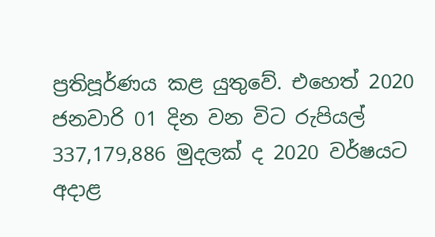ප්‍රතිපූර්ණය කළ යුතුවේ. එහෙත් 2020 ජනවාරි 01 දින වන විට රුපියල් 337,179,886 මුදලක් ද 2020 වර්ෂයට අදාළ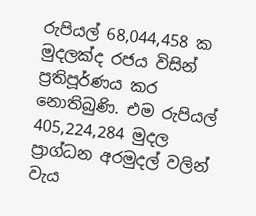රුපියල් 68,044,458 ක මුදලක්ද රජය විසින් ප්‍රතිපූර්ණය කර නොතිබුණි. එම රුපියල් 405,224,284 මුදල ප්‍රාග්ධන අරමුදල් වලින් වැය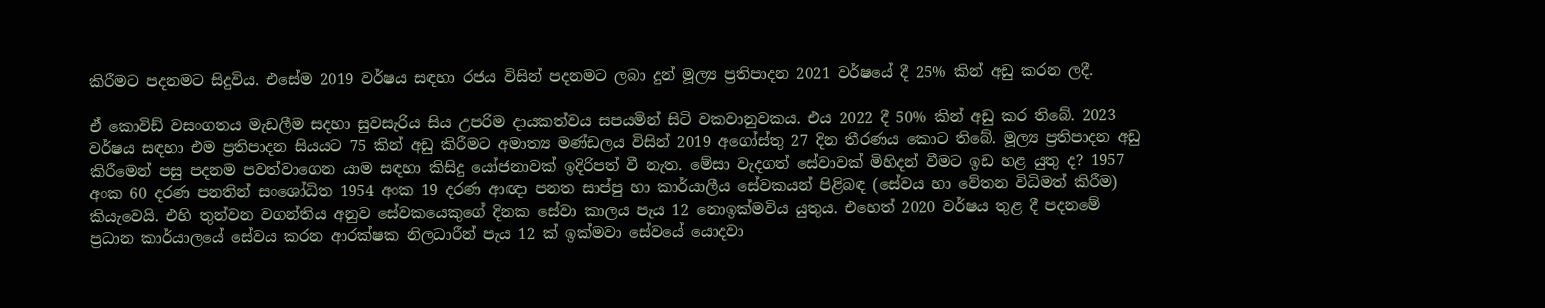කිරීමට පදනමට සිදුවිය. එසේම 2019 වර්ෂය සඳහා රජය විසින් පදනමට ලබා දුන් මූල්‍ය ප්‍රතිපාදන 2021 වර්ෂයේ දී 25% කින් අඩු කරන ලදී.

ඒ කොවිඩ් වසංගතය මැඩලීම සදහා සුවසැරිය සිය උපරිම දායකත්වය සපයමින් සිටි වකවානුවකය. එය 2022 දී 50% කින් අඩු කර තිබේ. 2023 වර්ෂය සඳහා එම ප්‍රතිපාදන සියයට 75 කින් අඩු කිරීමට අමාත්‍ය මණ්ඩලය විසින් 2019 අගෝස්තු 27 දින තීරණය කොට තිබේ. මූල්‍ය ප්‍රතිපාදන අඩු කිරීමෙන් පසු පදනම පවත්වාගෙන යාම සඳහා කිසිදු යෝජනාවක් ඉදිරිපත් වී නැත. මේසා වැදගත් සේවාවක් මිහිදන් වීමට ඉඩ හළ යුතු ද? 1957 අංක 60 දරණ පනතින් සංශෝධිත 1954 අංක 19 දරණ ආඥා පනත සාප්පු හා කාර්යාලීය සේවකයන් පිළිබඳ (සේවය හා වේතන විධිමත් කිරීම) කියැවෙයි. එහි තුන්වන වගන්තිය අනුව සේවකයෙකුගේ දිනක සේවා කාලය පැය 12 නොඉක්මවිය යුතුය. එහෙත් 2020 වර්ෂය තුළ දී පදනමේ ප්‍රධාන කාර්යාලයේ සේවය කරන ආරක්ෂක නිලධාරීන් පැය 12 ක් ඉක්මවා සේවයේ යොදවා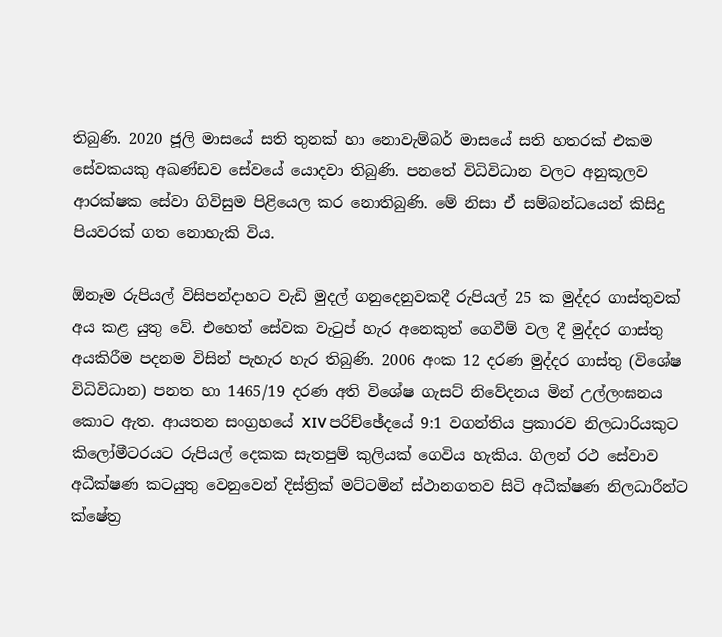තිබුණි. 2020 ජූලි මාසයේ සති තුනක් හා නොවැම්බර් මාසයේ සති හතරක් එකම සේවකයකු අඛණ්ඩව සේවයේ යොදවා තිබුණි. පනතේ විධිවිධාන වලට අනුකූලව ආරක්ෂක සේවා ගිවිසුම පිළියෙල කර නොතිබුණි. මේ නිසා ඒ සම්බන්ධයෙන් කිසිදු පියවරක් ගත නොහැකි විය.

ඕනෑම රුපියල් විසිපන්දාහට වැඩි මුදල් ගනුදෙනුවකදී රුපියල් 25 ක මුද්දර ගාස්තුවක් අය කළ යුතු වේ. එහෙත් සේවක වැටුප් හැර අනෙකුත් ගෙවීම් වල දී මුද්දර ගාස්තු අයකිරීම පදනම විසින් පැහැර හැර තිබුණි. 2006 අංක 12 දරණ මුද්දර ගාස්තු (විශේෂ විධිවිධාන) පනත හා 1465/19 දරණ අති විශේෂ ගැසට් නිවේදනය මින් උල්ලංඝනය කොට ඇත. ආයතන සංග්‍රහයේ XIV පරිච්ඡේදයේ 9:1 වගන්තිය ප්‍රකාරව නිලධාරියකුට කිලෝමීටරයට රුපියල් දෙකක සැතපුම් කුලියක් ගෙවිය හැකිය. ගිලන් රථ සේවාව අධීක්ෂණ කටයුතු වෙනුවෙන් දිස්ත්‍රික් මට්ටමින් ස්ථානගතව සිටි අධීක්ෂණ නිලධාරීන්ට ක්ෂේත්‍ර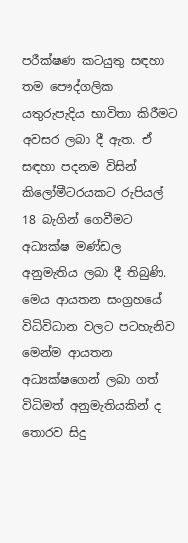පරීක්ෂණ කටයුතු සඳහා තම පෞද්ගලික යතුරුපැදිය භාවිතා කිරීමට අවසර ලබා දී ඇත. ඒ සඳහා පදනම විසින් කිලෝමීටරයකට රුපියල් 18 බැගින් ගෙවීමට අධ්‍යක්ෂ මණ්ඩල අනුමැතිය ලබා දී තිබුණි. මෙය ආයතන සංග්‍රහයේ විධිවිධාන වලට පටහැනිව මෙන්ම ආයතන අධ්‍යක්ෂගෙන් ලබා ගත් විධිමත් අනුමැතියකින් ද තොරව සිදු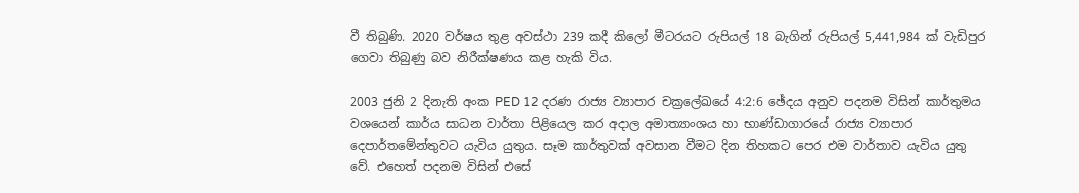වී තිබුණි. 2020 වර්ෂය තුළ අවස්ථා 239 කදී කිලෝ මීටරයට රුපියල් 18 බැගින් රුපියල් 5,441,984 ක් වැඩිපුර ගෙවා තිබුණු බව නිරීක්ෂණය කළ හැකි විය.

2003 ජුනි 2 දිනැති අංක PED 12 දරණ රාජ්‍ය ව්‍යාපාර චක්‍රලේඛයේ 4:2:6 ඡේදය අනුව පදනම විසින් කාර්තුමය වශයෙන් කාර්ය සාධන වාර්තා පිළියෙල කර අදාල අමාත්‍යාංශය හා භාණ්ඩාගාරයේ රාජ්‍ය ව්‍යාපාර දෙපාර්තමේන්තුවට යැවිය යුතුය. සෑම කාර්තුවක් අවසාන වීමට දින තිහකට පෙර එම වාර්තාව යැවිය යුතු වේ. එහෙත් පදනම විසින් එසේ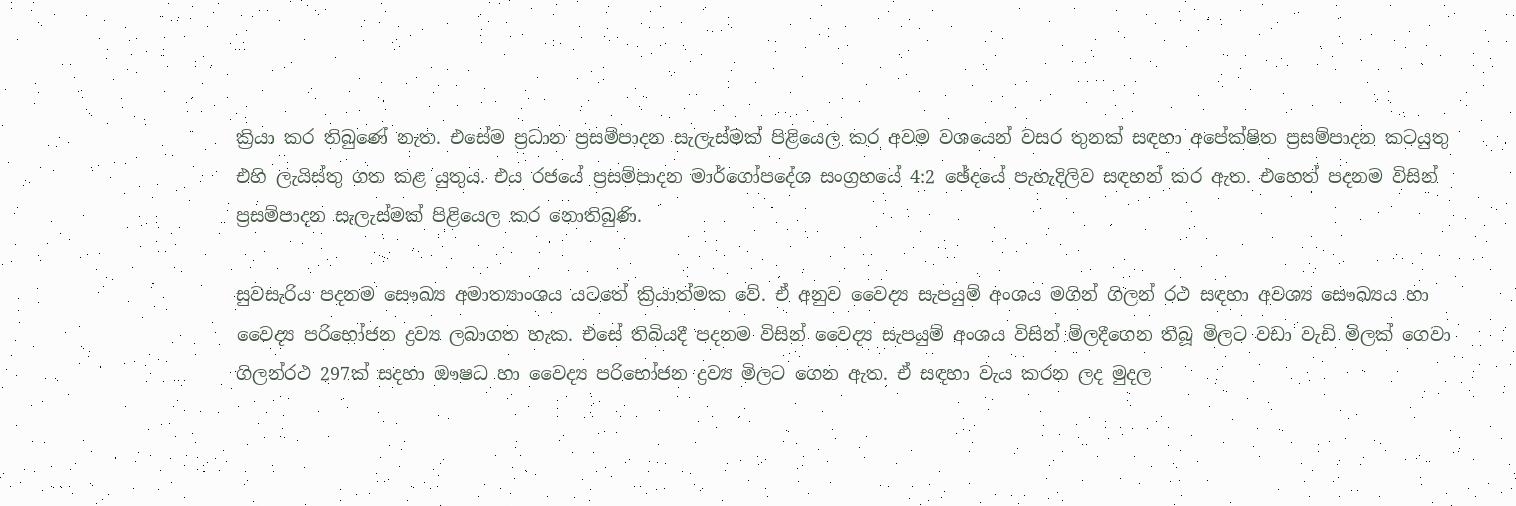ක්‍රියා කර තිබුණේ නැත. එසේම ප්‍රධාන ප්‍රසම්පාදන සැලැස්මක් පිළියෙල කර අවම වශයෙන් වසර තුනක් සඳහා අපේක්ෂිත ප්‍රසම්පාදන කටයුතු එහි ලැයිස්තු ගත කළ යුතුය. එය රජයේ ප්‍රසම්පාදන මාර්ගෝපදේශ සංග්‍රහයේ 4:2 ඡේදයේ පැහැදිලිව සඳහන් කර ඇත. එහෙත් පදනම විසින් ප්‍රසම්පාදන සැලැස්මක් පිළියෙල කර නොතිබුණි.

සුවසැරිය පදනම සෞඛ්‍ය අමාත්‍යාංශය යටතේ ක්‍රියාත්මක වේ. ඒ අනුව වෛද්‍ය සැපයුම් අංශය මගින් ගිලන් රථ සඳහා අවශ්‍ය සෞඛ්‍යය හා වෛද්‍ය පරිභෝජන ද්‍රව්‍ය ලබාගත හැක. එසේ තිබියදී පදනම විසින් වෛද්‍ය සැපයුම් අංශය විසින් මිලදීගෙන තිබූ මිලට වඩා වැඩි මිලක් ගෙවා ගිලන්රථ 297ක් සදහා ඖෂධ හා වෛද්‍ය පරිභෝජන ද්‍රව්‍ය මිලට ගෙන ඇත. ඒ සඳහා වැය කරන ලද මුදල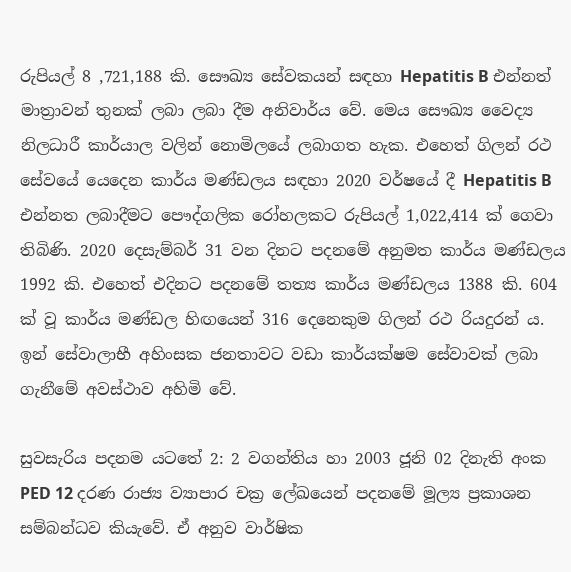රුපියල් 8 ,721,188 කි. සෞඛ්‍ය සේවකයන් සඳහා Hepatitis B එන්නත් මාත්‍රාවන් තුනක් ලබා ලබා දීම අනිවාර්ය වේ. මෙය සෞඛ්‍ය වෛද්‍ය නිලධාරී කාර්යාල වලින් නොමිලයේ ලබාගත හැක. එහෙත් ගිලන් රථ සේවයේ යෙදෙන කාර්ය මණ්ඩලය සඳහා 2020 වර්ෂයේ දී Hepatitis B එන්නත ලබාදීමට පෞද්ගලික රෝහලකට රුපියල් 1,022,414 ක් ගෙවා තිබිණි. 2020 දෙසැම්බර් 31 වන දිනට පදනමේ අනුමත කාර්ය මණ්ඩලය 1992 කි. එහෙත් එදිනට පදනමේ තත්‍ය කාර්ය මණ්ඩලය 1388 කි. 604 ක් වූ කාර්ය මණ්ඩල හිඟයෙන් 316 දෙනෙකුම ගිලන් රථ රියදුරන් ය. ඉන් සේවාලාභී අහිංසක ජනතාවට වඩා කාර්යක්ෂම සේවාවක් ලබා ගැනීමේ අවස්ථාව අහිමි වේ.

සුවසැරිය පදනම යටතේ 2: 2 වගන්තිය හා 2003 ජූනි 02 දිනැති අංක PED 12 දරණ රාජ්‍ය ව්‍යාපාර චක්‍ර ලේඛයෙන් පදනමේ මූල්‍ය ප්‍රකාශන සම්බන්ධව කියැවේ. ඒ අනුව වාර්ෂික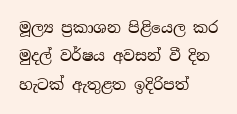මූල්‍ය ප්‍රකාශන පිළියෙල කර මුදල් වර්ෂය අවසන් වී දින හැටක් ඇතුළත ඉදිරිපත්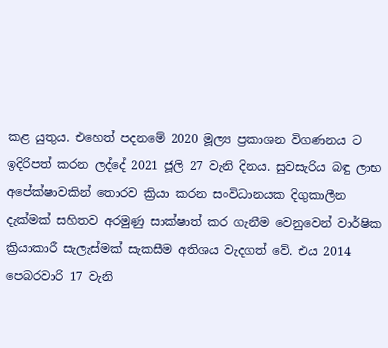කළ යුතුය. එහෙත් පදනමේ 2020 මූල්‍ය ප්‍රකාශන විගණනය ට ඉදිරිපත් කරන ලද්දේ 2021 ජූලි 27 වැනි දිනය. සුවසැරිය බඳු ලාභ අපේක්ෂාවකින් තොරව ක්‍රියා කරන සංවිධානයක දිගුකාලීන දැක්මක් සහිතව අරමුණු සාක්ෂාත් කර ගැනීම වෙනුවෙන් වාර්ෂික ක්‍රියාකාරී සැලැස්මක් සැකසීම අතිශය වැදගත් වේ. එය 2014 පෙබරවාරි 17 වැනි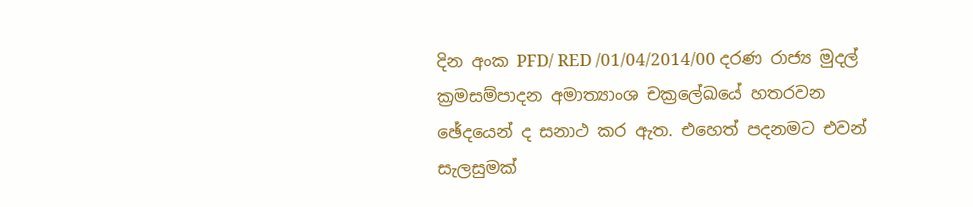දින අංක PFD/ RED /01/04/2014/00 දරණ රාජ්‍ය මුදල් ක්‍රමසම්පාදන අමාත්‍යාංශ චක්‍රලේඛයේ හතරවන ඡේදයෙන් ද සනාථ කර ඇත. එහෙත් පදනමට එවන් සැලසුමක්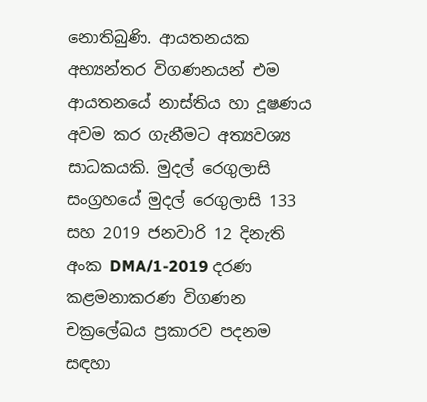නොතිබුණි. ආයතනයක අභ්‍යන්තර විගණනයන් එම ආයතනයේ නාස්තිය හා දූෂණය අවම කර ගැනීමට අත්‍යවශ්‍ය සාධකයකි. මුදල් රෙගුලාසි සංග්‍රහයේ මුදල් රෙගුලාසි 133 සහ 2019 ජනවාරි 12 දිනැති අංක DMA/1-2019 දරණ කළමනාකරණ විගණන චක්‍රලේඛය ප්‍රකාරව පදනම සඳහා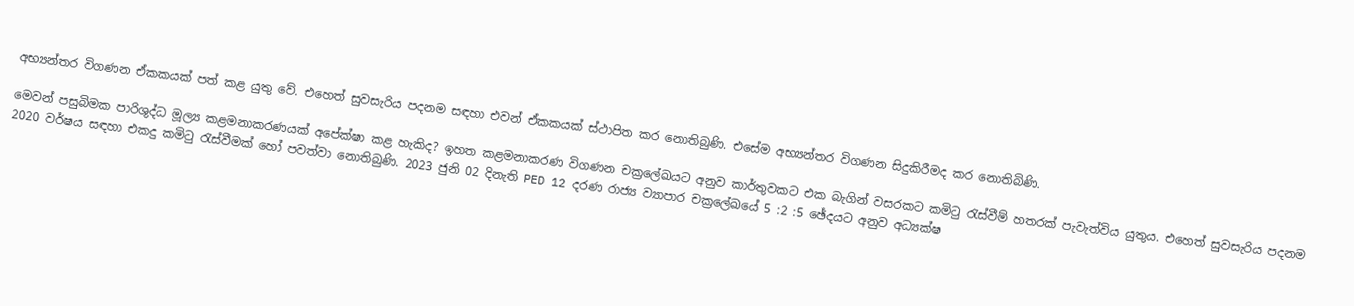අභ්‍යන්තර විගණන ඒකකයක් පත් කළ යුතු වේ. එහෙත් සුවසැරිය පදනම සඳහා එවන් ඒකකයක් ස්ථාපිත කර නොතිබුණි. එසේම අභ්‍යන්තර විගණන සිදුකිරීමද කර නොතිබිණි.

මෙවන් පසුබිමක පාරිශුද්ධ මූල්‍ය කළමනාකරණයක් අපේක්ෂා කළ හැකිද? ඉහත කළමනාකරණ විගණන චක්‍රලේඛයට අනුව කාර්තුවකට එක බැගින් වසරකට කමිටු රැස්වීම් හතරක් පැවැත්විය යුතුය. එහෙත් සුවසැරිය පදනම 2020 වර්ෂය සඳහා එකදු කමිටු රැස්වීමක් හෝ පවත්වා නොතිබුණි. 2023 ජුනි 02 දිනැති PED 12 දරණ රාජ්‍ය ව්‍යාපාර චක්‍රලේඛයේ 5 :2 :5 ඡේදයට අනුව අධ්‍යක්ෂ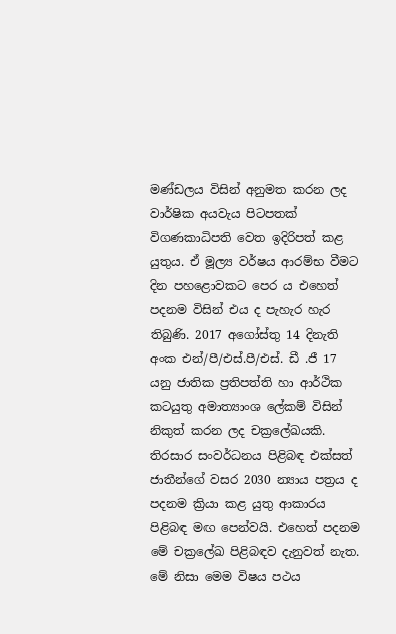මණ්ඩලය විසින් අනුමත කරන ලද වාර්ෂික අයවැය පිටපතක් විගණකාධිපති වෙත ඉදිරිපත් කළ යුතුය. ඒ මූල්‍ය වර්ෂය ආරම්භ වීමට දින පහළොවකට පෙර ය එහෙත් පදනම විසින් එය ද පැහැර හැර තිබුණි. 2017 අගෝස්තු 14 දිනැති අංක එන්/පී/එස්.පී/එස්. ඩී .ජී 17 යනු ජාතික ප්‍රතිපත්ති හා ආර්ථික කටයුතු අමාත්‍යාංශ ලේකම් විසින් නිකුත් කරන ලද චක්‍රලේඛයකි. තිරසාර සංවර්ධනය පිළිබඳ එක්සත් ජාතීන්ගේ වසර 2030 න්‍යාය පත්‍රය ද පදනම ක්‍රියා කළ යුතු ආකාරය පිළිබඳ මඟ පෙන්වයි. එහෙත් පදනම මේ චක්‍රලේඛ පිළිබඳව දැනුවත් නැත. මේ නිසා මෙම විෂය පථය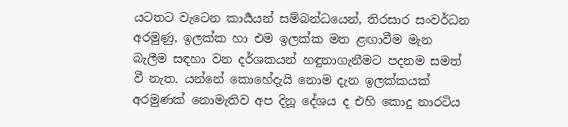යටතට වැටෙන කාර්‍යයන් සම්බන්ධයෙන්, තිරසාර සංවර්ධන අරමුණු, ඉලක්ක හා එම ඉලක්ක මත ළඟාවීම මැන බැලීම සඳහා වන දර්ශකයන් හඳුනාගැනීමට පදනම සමත් වී නැත. යන්නේ කොහේදැයි නොම දැන ඉලක්කයක් අරමුණක් නොමැතිව අප දිනූ දේශය ද එහි කොදු නාරටිය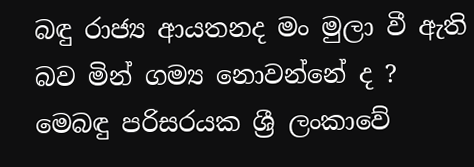බඳු රාජ්‍ය ආයතනද මං මුලා වී ඇති බව මින් ගම්‍ය නොවන්නේ ද ? මෙබඳු පරිසරයක ශ්‍රී ලංකාවේ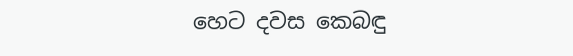හෙට දවස කෙබඳු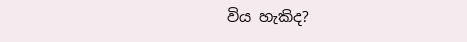විය හැකිද?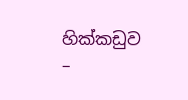හික්කඩුව –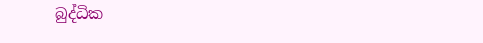බුද්ධික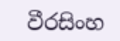වීරසිංහ